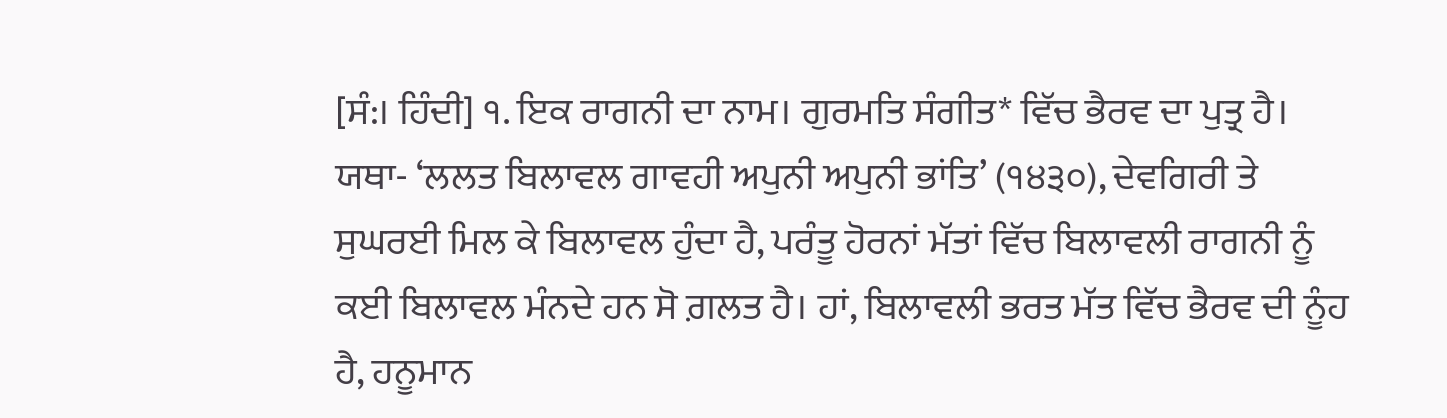[ਸੰ:। ਹਿੰਦੀ] ੧. ਇਕ ਰਾਗਨੀ ਦਾ ਨਾਮ। ਗੁਰਮਤਿ ਸੰਗੀਤ* ਵਿੱਚ ਭੈਰਵ ਦਾ ਪੁਤ੍ਰ ਹੈ। ਯਥਾ- ‘ਲਲਤ ਬਿਲਾਵਲ ਗਾਵਹੀ ਅਪੁਨੀ ਅਪੁਨੀ ਭਾਂਤਿ’ (੧੪੩੦), ਦੇਵਗਿਰੀ ਤੇ ਸੁਘਰਈ ਮਿਲ ਕੇ ਬਿਲਾਵਲ ਹੁੰਦਾ ਹੈ, ਪਰੰਤੂ ਹੋਰਨਾਂ ਮੱਤਾਂ ਵਿੱਚ ਬਿਲਾਵਲੀ ਰਾਗਨੀ ਨੂੰ ਕਈ ਬਿਲਾਵਲ ਮੰਨਦੇ ਹਨ ਸੋ ਗ਼ਲਤ ਹੈ। ਹਾਂ, ਬਿਲਾਵਲੀ ਭਰਤ ਮੱਤ ਵਿੱਚ ਭੈਰਵ ਦੀ ਨੂੰਹ ਹੈ, ਹਨੂਮਾਨ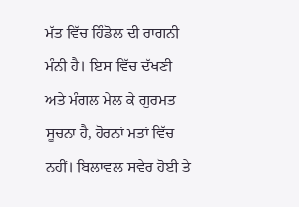ਮੱਤ ਵਿੱਚ ਹਿੰਡੋਲ ਦੀ ਰਾਗਨੀ ਮੰਨੀ ਹੈ। ਇਸ ਵਿੱਚ ਦੱਖਣੀ ਅਤੇ ਮੰਗਲ ਮੇਲ ਕੇ ਗੁਰਮਤ ਸੂਚਨਾ ਹੈ, ਹੋਰਨਾਂ ਮਤਾਂ ਵਿੱਚ ਨਹੀਂ। ਬਿਲਾਵਲ ਸਵੇਰ ਹੋਈ ਤੇ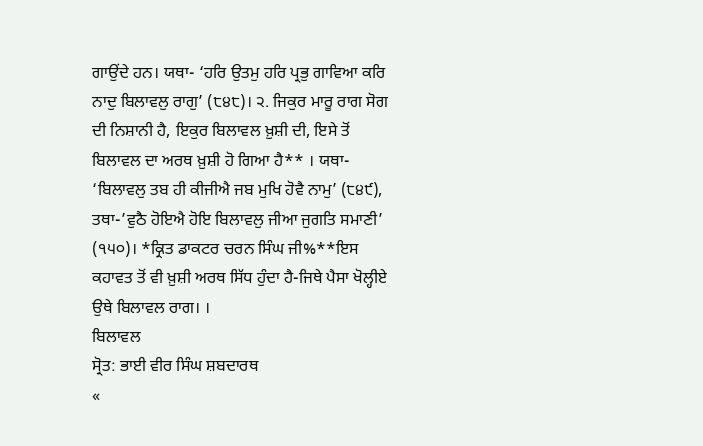ਗਾਉਂਦੇ ਹਨ। ਯਥਾ- ‘ਹਰਿ ਉਤਮੁ ਹਰਿ ਪ੍ਰਭੁ ਗਾਵਿਆ ਕਰਿ ਨਾਦੁ ਬਿਲਾਵਲੁ ਰਾਗੁ’ (੮੪੮)। ੨. ਜਿਕੁਰ ਮਾਰੂ ਰਾਗ ਸੋਗ ਦੀ ਨਿਸ਼ਾਨੀ ਹੈ, ਇਕੁਰ ਬਿਲਾਵਲ ਖ਼ੁਸ਼ੀ ਦੀ, ਇਸੇ ਤੋਂ ਬਿਲਾਵਲ ਦਾ ਅਰਥ ਖ਼ੁਸ਼ੀ ਹੋ ਗਿਆ ਹੈ** । ਯਥਾ- ‘ਬਿਲਾਵਲੁ ਤਬ ਹੀ ਕੀਜੀਐ ਜਬ ਮੁਖਿ ਹੋਵੈ ਨਾਮੁ’ (੮੪੯), ਤਥਾ-’ਵੁਠੈ ਹੋਇਐ ਹੋਇ ਬਿਲਾਵਲੁ ਜੀਆ ਜੁਗਤਿ ਸਮਾਣੀ’ (੧੫੦)। *ਕ੍ਰਿਤ ਡਾਕਟਰ ਚਰਨ ਸਿੰਘ ਜੀ%**ਇਸ ਕਹਾਵਤ ਤੋਂ ਵੀ ਖ਼ੁਸ਼ੀ ਅਰਥ ਸਿੱਧ ਹੁੰਦਾ ਹੈ-ਜਿਥੇ ਪੈਸਾ ਖੋਲ੍ਹੀਏ ਉਥੇ ਬਿਲਾਵਲ ਰਾਗ। ।
ਬਿਲਾਵਲ
ਸ੍ਰੋਤ: ਭਾਈ ਵੀਰ ਸਿੰਘ ਸ਼ਬਦਾਰਥ
«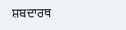ਸ਼ਬਦਾਰਥ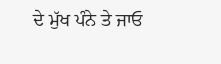ਦੇ ਮੁੱਖ ਪੰਨੇ ਤੇ ਜਾਓ